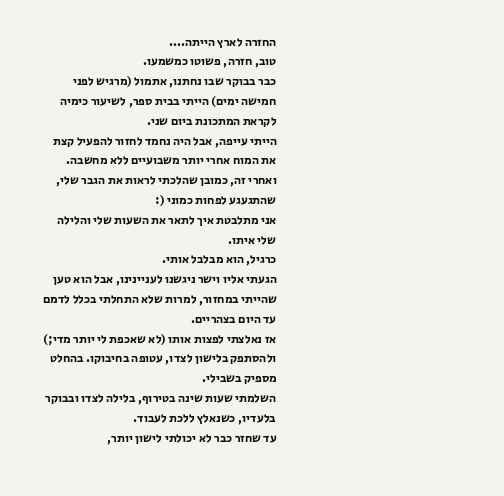החזרה לארץ הייתה....
טוב, חזרה, פשוטו כמשמעו.
כבר בבוקר שבו נחתנו, אתמול (מרגיש לפני חמישה ימים) הייתי בבית ספר, לשיעור כימיה לקראת המתכונת ביום שני.
הייתי עייפה, אבל היה נחמד לחזור להפעיל קצת את המוח אחרי יותר משבועיים ללא מחשבה.
ואחרי זה, כמובן שהלכתי לראות את הגבר שלי, שהתגעגע לפחות כמוני (:
אני מתלבטת איך לתאר את השעות שלי והלילה שלי איתו.
כרגיל, הוא מבלבל אותי.
הגעתי אליו וישר ניגשנו לעניינינו, אבל הוא טען שהייתי במחזור, למרות שלא התחלתי בכלל לדמם עד היום בצהריים.
אז נאלצתי לפצות אותו (לא שאכפת לי יותר מדי;) ולהסתפק בלישון לצדו, עטופה בחיבוקו. בהחלט מספיק בשבילי.
השלמתי שעות שינה בטירוף, בלילה לצדו ובבוקר בלעדיו, כשנאלץ ללכת לעבוד.
עד שחזר כבר לא יכולתי לישון יותר,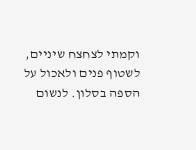וקמתי לצחצח שיניים, לשטוף פנים ולאכול על הספה בסלון. לנשום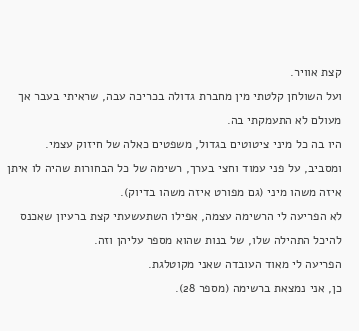קצת אוויר.
ועל השולחן קלטתי מין מחברת גדולה בכריכה עבה, שראיתי בעבר אך מעולם לא התעמקתי בה.
היו בה כל מיני ציטוטים בגדול, משפטים כאלה של חיזוק עצמי.
ומסביב, על פני עמוד וחצי בערך, רשימה של כל הבחורות שהיה לו איתן איזה משהו מיני (גם מפורט איזה משהו בדיוק).
לא הפריעה לי הרשימה עצמה, אפילו השתעשעתי קצת ברעיון שאכנס להיכל התהילה שלו, של בנות שהוא מספר עליהן וזה.
הפריעה לי מאוד העובדה שאני מקוטלגת.
כן, אני נמצאת ברשימה (מספר 28).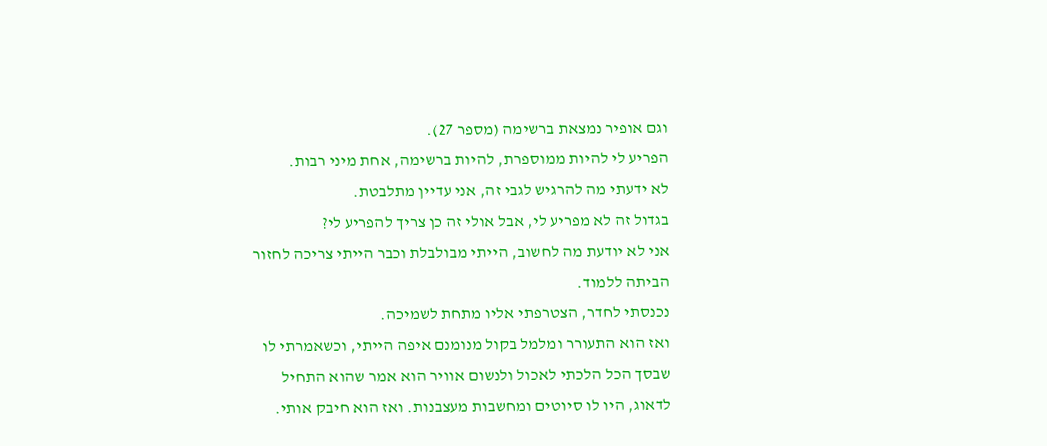וגם אופיר נמצאת ברשימה (מספר 27).
הפריע לי להיות ממוספרת, להיות ברשימה, אחת מיני רבות.
לא ידעתי מה להרגיש לגבי זה, אני עדיין מתלבטת.
בגדול זה לא מפריע לי, אבל אולי זה כן צריך להפריע לי?
אני לא יודעת מה לחשוב, הייתי מבולבלת וכבר הייתי צריכה לחזור הביתה ללמוד.
נכנסתי לחדר, הצטרפתי אליו מתחת לשמיכה.
ואז הוא התעורר ומלמל בקול מנומנם איפה הייתי, וכשאמרתי לו שבסך הכל הלכתי לאכול ולנשום אוויר הוא אמר שהוא התחיל לדאוג, היו לו סיוטים ומחשבות מעצבנות. ואז הוא חיבק אותי.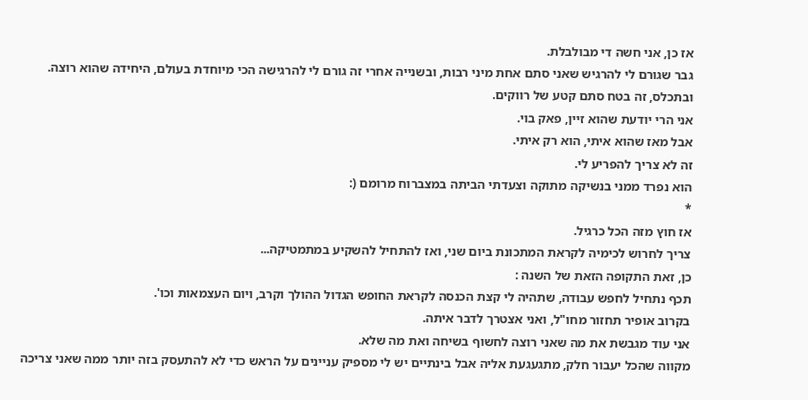אז כן, אני חשה די מבולבלת.
גבר שגורם לי להרגיש שאני סתם אחת מיני רבות, ובשנייה אחרי זה גורם לי להרגישה הכי מיוחדת בעולם, היחידה שהוא רוצה.
ובתכלס, זה בטח סתם קטע של רווקים.
אני הרי יודעת שהוא זיין, פאק בוי.
אבל מאז שהוא איתי, הוא רק איתי.
זה לא צריך להפריע לי.
הוא נפרד ממני בנשיקה מתוקה וצעדתי הביתה במצברוח מרומם (:
*
אז חוץ מזה הכל כרגיל.
צריך לחרוש לכימיה לקראת המתכונת ביום שני, ואז להתחיל להשקיע במתמטיקה...
כן, זאת התקופה הזאת של השנה :
תכף נתחיל לחפש עבודה, שתהיה לי קצת הכנסה לקראת החופש הגדול ההולך וקרב, ויום העצמאות וכו'.
בקרוב אופיר תחזור מחו"ל, ואני אצטרך לדבר איתה.
אני עוד מגבשת את מה שאני רוצה לחשוף בשיחה ואת מה שלא.
מקווה שהכל יעבור חלק, מתגעגעת אליה אבל בינתיים יש לי מספיק עניינים על הראש כדי לא להתעסק בזה יותר ממה שאני צריכה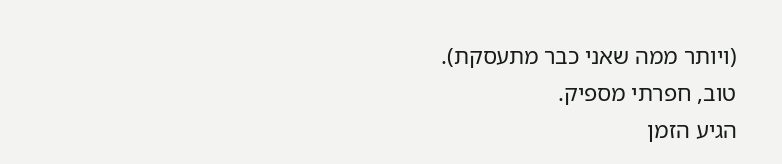(ויותר ממה שאני כבר מתעסקת).
טוב, חפרתי מספיק.
הגיע הזמן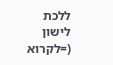ללכת לישון (=לקרוא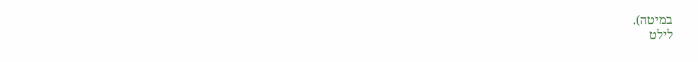במיטה).
לילט